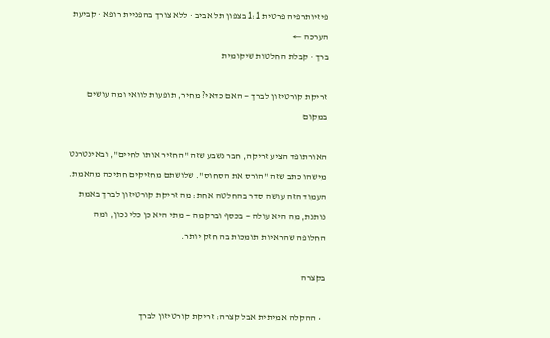פיזיותרפיה פרטית 1:1 בצפון תל אביב · ללא צורך בהפניית רופא · קביעת הערכה ←
ברך · קבלת החלטות שיקומית

זריקת קורטיזון לברך — האם כדאי? מחיר, תופעות לוואי ומה עושים במקום

האורתופד הציע זריקה, חבר נשבע שזה "החזיר אותו לחיים", ובאינטרנט מישהו כתב שזה "הורס את הסחוס". שלושתם מחזיקים חתיכה מהאמת. העמוד הזה עושה סדר בהחלטה אחת: מה זריקת קורטיזון לברך באמת נותנת, מה היא עולה — בכסף וברקמה — מתי היא כן כלי נכון, ומה החלופה שהראיות תומכות בה חזק יותר.

בקצרה

  • ההקלה אמיתית אבל קצרה: זריקת קורטיזון לברך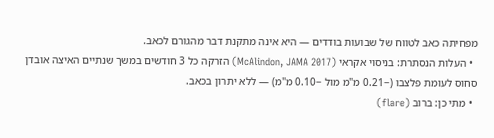מפחיתה כאב לטווח של שבועות בודדים — היא אינה מתקנת דבר מהגורם לכאב.
  • העלות הנסתרת: בניסוי אקראי (McAlindon, JAMA 2017) הזרקה כל 3 חודשים במשך שנתיים האיצה אובדן סחוס לעומת פלצבו (−0.21 מ"מ מול −0.10 מ"מ) — ללא יתרון בכאב.
  • מתי כן: ברוב (flare)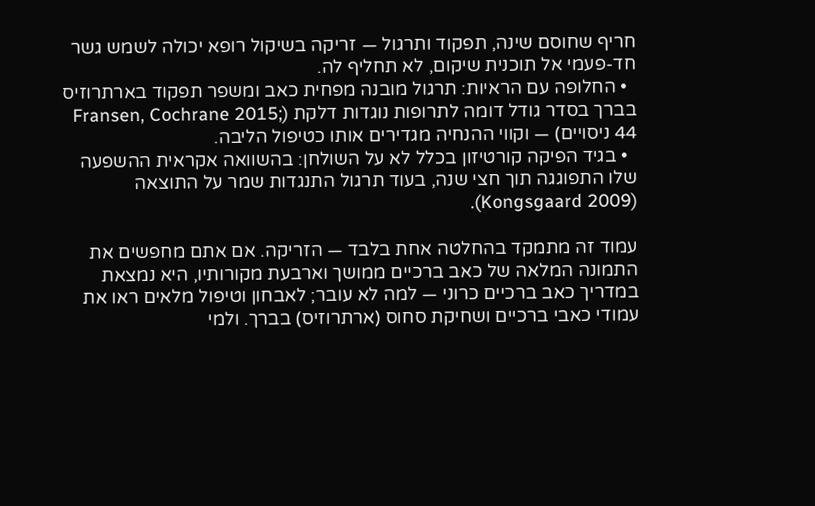חריף שחוסם שינה, תפקוד ותרגול — זריקה בשיקול רופא יכולה לשמש גשר חד-פעמי אל תוכנית שיקום, לא תחליף לה.
  • החלופה עם הראיות: תרגול מובנה מפחית כאב ומשפר תפקוד בארתרוזיס בברך בסדר גודל דומה לתרופות נוגדות דלקת (Fransen, Cochrane 2015; 44 ניסויים) — וקווי ההנחיה מגדירים אותו כטיפול הליבה.
  • בגיד הפיקה קורטיזון בכלל לא על השולחן: בהשוואה אקראית ההשפעה שלו התפוגגה תוך חצי שנה, בעוד תרגול התנגדות שמר על התוצאה (Kongsgaard 2009).

עמוד זה מתמקד בהחלטה אחת בלבד — הזריקה. אם אתם מחפשים את התמונה המלאה של כאב ברכיים ממושך וארבעת מקורותיו, היא נמצאת במדריך כאב ברכיים כרוני — למה לא עובר; לאבחון וטיפול מלאים ראו את עמודי כאבי ברכיים ושחיקת סחוס (ארתרוזיס) בברך. ולמי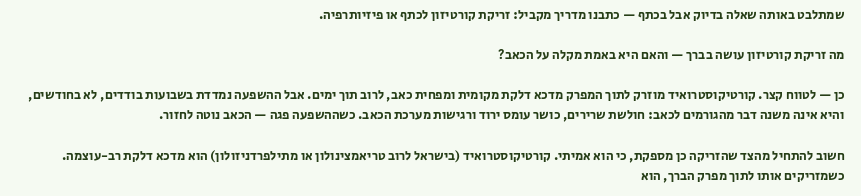שמתלבט באותה שאלה בדיוק אבל בכתף — כתבנו מדריך מקביל: זריקת קורטיזון לכתף או פיזיותרפיה.

מה זריקת קורטיזון עושה בברך — והאם היא באמת מקלה על הכאב?

כן — לטווח קצר. קורטיקוסטרואיד מוזרק לתוך המפרק מדכא דלקת מקומית ומפחית כאב, לרוב תוך ימים. אבל ההשפעה נמדדת בשבועות בודדים, לא בחודשים, והיא אינה משנה דבר מהגורמים לכאב: חולשת שרירים, כושר עומס ירוד ורגישות מערכת הכאב. כשההשפעה פגה — הכאב נוטה לחזור.

חשוב להתחיל מהצד שהזריקה כן מספקת, כי הוא אמיתי. קורטיקוסטרואיד (בישראל לרוב טריאמצינולון או מתילפרדניזולון) הוא מדכא דלקת רב-עוצמה. כשמזריקים אותו לתוך מפרק הברך, הוא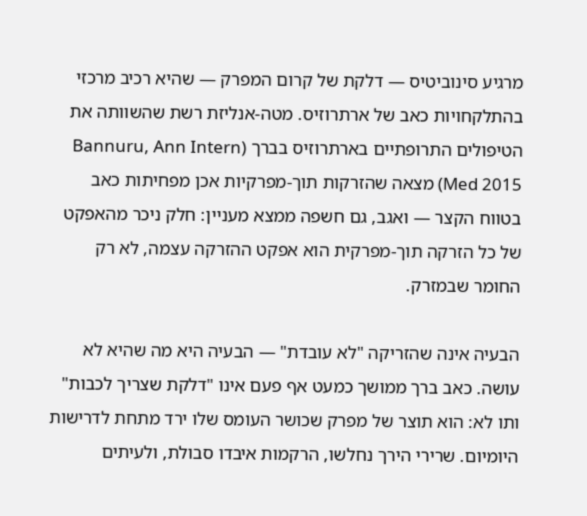מרגיע סינוביטיס — דלקת של קרום המפרק — שהיא רכיב מרכזי בהתלקחויות כאב של ארתרוזיס. מטה-אנליזת רשת שהשוותה את הטיפולים התרופתיים בארתרוזיס בברך (Bannuru, Ann Intern Med 2015) מצאה שהזרקות תוך-מפרקיות אכן מפחיתות כאב בטווח הקצר — ואגב, גם חשפה ממצא מעניין: חלק ניכר מהאפקט של כל הזרקה תוך-מפרקית הוא אפקט ההזרקה עצמה, לא רק החומר שבמזרק.

הבעיה אינה שהזריקה "לא עובדת" — הבעיה היא מה שהיא לא עושה. כאב ברך ממושך כמעט אף פעם אינו "דלקת שצריך לכבות" ותו לא: הוא תוצר של מפרק שכושר העומס שלו ירד מתחת לדרישות היומיום. שרירי הירך נחלשו, הרקמות איבדו סבולת, ולעיתים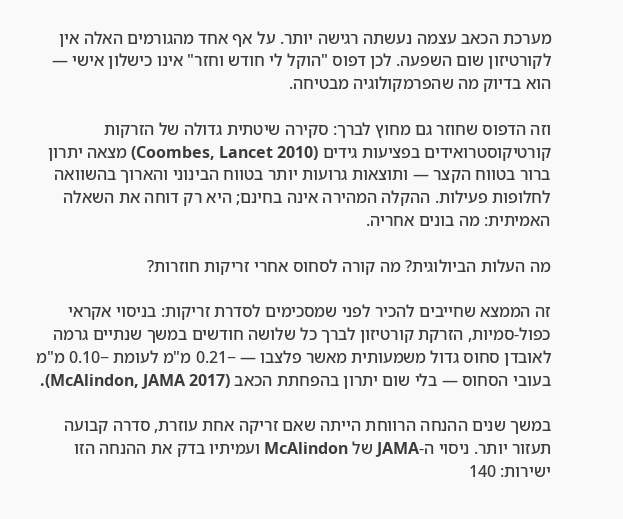מערכת הכאב עצמה נעשתה רגישה יותר. על אף אחד מהגורמים האלה אין לקורטיזון שום השפעה. לכן דפוס "הוקל לי חודש וחזר" אינו כישלון אישי — הוא בדיוק מה שהפרמקולוגיה מבטיחה.

וזה הדפוס שחוזר גם מחוץ לברך: סקירה שיטתית גדולה של הזרקות קורטיקוסטרואידים בפציעות גידים (Coombes, Lancet 2010) מצאה יתרון ברור בטווח הקצר — ותוצאות גרועות יותר בטווח הבינוני והארוך בהשוואה לחלופות פעילות. ההקלה המהירה אינה בחינם; היא רק דוחה את השאלה האמיתית: מה בונים אחריה.

מה העלות הביולוגית? מה קורה לסחוס אחרי זריקות חוזרות?

זה הממצא שחייבים להכיר לפני שמסכימים לסדרת זריקות: בניסוי אקראי כפול-סמיות, הזרקת קורטיזון לברך כל שלושה חודשים במשך שנתיים גרמה לאובדן סחוס גדול משמעותית מאשר פלצבו — −0.21 מ"מ לעומת −0.10 מ"מ בעובי הסחוס — בלי שום יתרון בהפחתת הכאב (McAlindon, JAMA 2017).

במשך שנים ההנחה הרווחת הייתה שאם זריקה אחת עוזרת, סדרה קבועה תעזור יותר. ניסוי ה-JAMA של McAlindon ועמיתיו בדק את ההנחה הזו ישירות: 140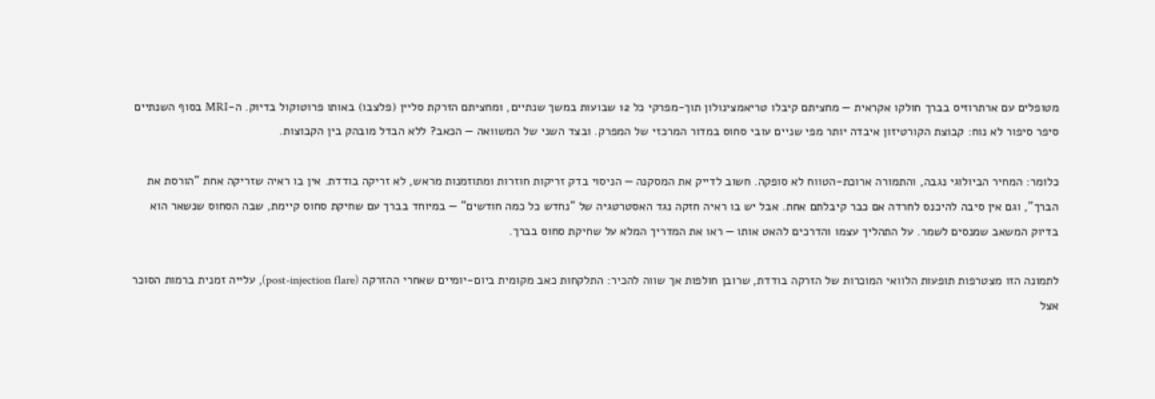מטופלים עם ארתרוזיס בברך חולקו אקראית — מחציתם קיבלו טריאמצינולון תוך-מפרקי כל 12 שבועות במשך שנתיים, ומחציתם הזרקת סליין (פלצבו) באותו פרוטוקול בדיוק. ה-MRI בסוף השנתיים סיפר סיפור לא נוח: קבוצת הקורטיזון איבדה יותר מפי שניים עובי סחוס במדור המרכזי של המפרק. ובצד השני של המשוואה — הכאב? ללא הבדל מובהק בין הקבוצות.

כלומר: המחיר הביולוגי נגבה, והתמורה ארוכת-הטווח לא סופקה. חשוב לדייק את המסקנה — הניסוי בדק זריקות חוזרות ומתוזמנות מראש, לא זריקה בודדת. אין בו ראיה שזריקה אחת "הורסת את הברך", וגם אין סיבה להיכנס לחרדה אם כבר קיבלתם אחת. אבל יש בו ראיה חזקה נגד האסטרטגיה של "נחדש כל כמה חודשים" — במיוחד בברך עם שחיקת סחוס קיימת, שבה הסחוס שנשאר הוא בדיוק המשאב שמנסים לשמר. על התהליך עצמו והדרכים להאט אותו — ראו את המדריך המלא על שחיקת סחוס בברך.

לתמונה הזו מצטרפות תופעות הלוואי המוכרות של הזרקה בודדת, שרובן חולפות אך שווה להכיר: התלקחות כאב מקומית ביום-יומיים שאחרי ההזרקה (post-injection flare), עלייה זמנית ברמות הסוכר אצל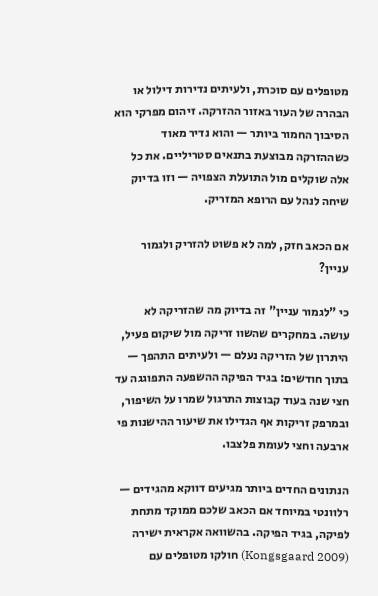מטופלים עם סוכרת, ולעיתים נדירות דילול או הבהרה של העור באזור ההזרקה. זיהום מפרקי הוא הסיבוך החמור ביותר — והוא נדיר מאוד כשההזרקה מבוצעת בתנאים סטריליים. את כל אלה שוקלים מול התועלת הצפויה — וזו בדיוק שיחה לנהל עם הרופא המזריק.

אם הכאב חזק, למה לא פשוט להזריק ולגמור עניין?

כי "לגמור עניין" זה בדיוק מה שהזריקה לא עושה. במחקרים שהשוו זריקה מול שיקום פעיל, היתרון של הזריקה נעלם — ולעיתים התהפך — בתוך חודשים: בגיד הפיקה ההשפעה התפוגגה עד חצי שנה בעוד קבוצות התרגול שמרו על השיפור, ובמרפק זריקות אף הגדילו את שיעור ההישנות פי ארבעה וחצי לעומת פלצבו.

הנתונים החדים ביותר מגיעים דווקא מהגידים — רלוונטי במיוחד אם הכאב שלכם ממוקד מתחת לפיקה, בגיד הפיקה. בהשוואה אקראית ישירה (Kongsgaard 2009) חולקו מטופלים עם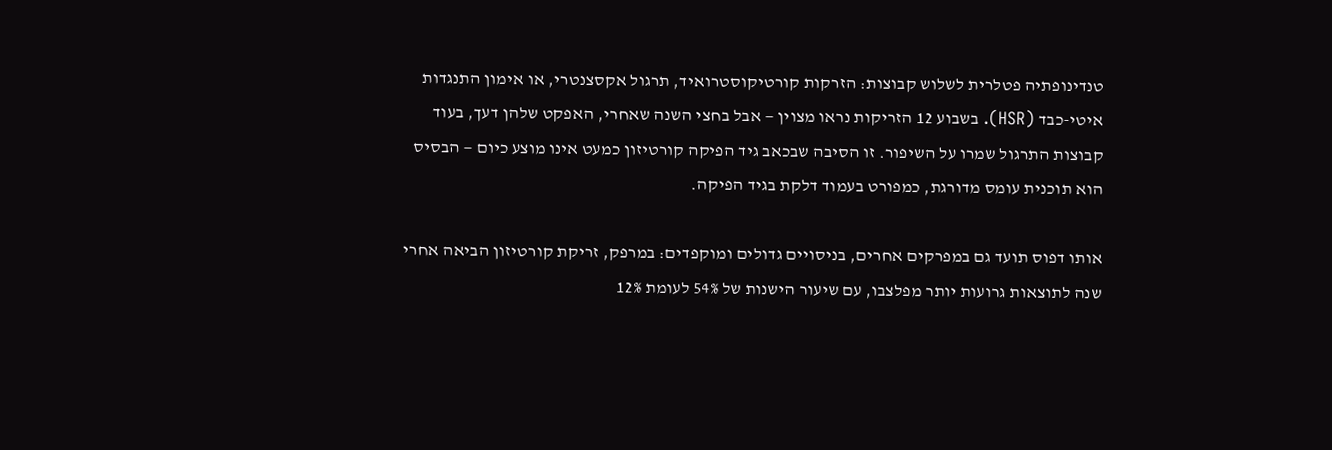טנדינופתיה פטלרית לשלוש קבוצות: הזרקות קורטיקוסטרואיד, תרגול אקסצנטרי, או אימון התנגדות איטי-כבד (HSR). בשבוע 12 הזריקות נראו מצוין — אבל בחצי השנה שאחרי, האפקט שלהן דעך, בעוד קבוצות התרגול שמרו על השיפור. זו הסיבה שבכאב גיד הפיקה קורטיזון כמעט אינו מוצע כיום — הבסיס הוא תוכנית עומס מדורגת, כמפורט בעמוד דלקת בגיד הפיקה.

אותו דפוס תועד גם במפרקים אחרים, בניסויים גדולים ומוקפדים: במרפק, זריקת קורטיזון הביאה אחרי שנה לתוצאות גרועות יותר מפלצבו, עם שיעור הישנות של 54% לעומת 12%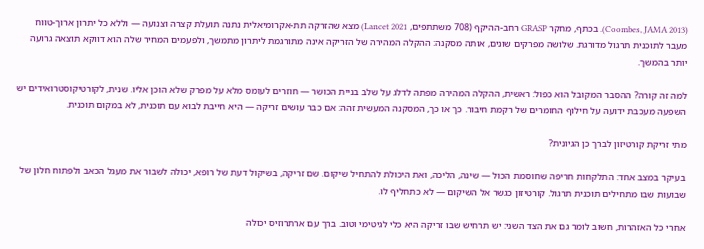(Coombes, JAMA 2013). בכתף, מחקר GRASP רחב-ההיקף (708 משתתפים, Lancet 2021) מצא שהזרקה תת-אקרומיאלית נתנה תועלת קצרה וצנועה — וללא כל יתרון ארוך-טווח מעבר לתוכנית תרגול מדורגת. שלושה מפרקים שונים, אותה מסקנה: ההקלה המהירה של הזריקה אינה מתורגמת ליתרון מתמשך, ולפעמים המחיר שלה הוא דווקא תוצאה גרועה יותר בהמשך.

למה זה קורה? ההסבר המקובל הוא כפול: ראשית, ההקלה המהירה מפתה לדלג על שלב בניית הכושר — חוזרים לעומס מלא על מפרק שלא הוכן אליו. שנית, לקורטיקוסטרואידים יש השפעה מעכבת ידועה על חילוף החומרים של רקמת חיבור. כך או כך, המסקנה המעשית זהה: אם כבר עושים זריקה — היא חייבת לבוא עם תוכנית, לא במקום תוכנית.

מתי זריקת קורטיזון לברך כן הגיונית?

בעיקר במצב אחד: התלקחות חריפה שחוסמת הכול — שינה, הליכה, ואת היכולת להתחיל שיקום. שם זריקה, בשיקול דעת של רופא, יכולה לשבור את מעגל הכאב ולפתוח חלון של שבועות שבו מתחילים תוכנית תרגול. קורטיזון כגשר אל השיקום — לא כתחליף לו.

אחרי כל האזהרות, חשוב לומר גם את הצד השני: יש תרחיש שבו זריקה היא כלי לגיטימי וטוב. ברך עם ארתרוזיס יכולה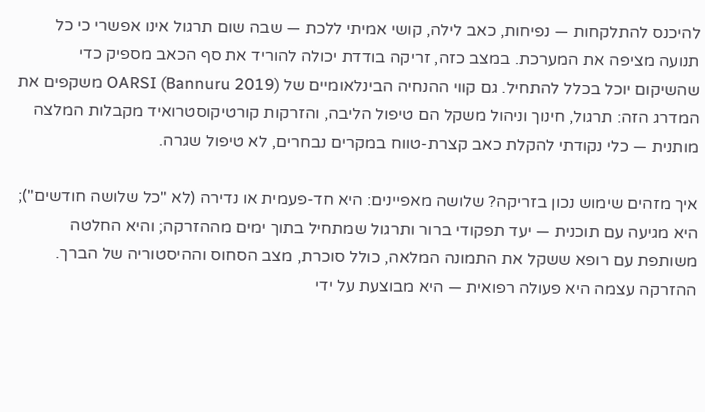להיכנס להתלקחות — נפיחות, כאב לילה, קושי אמיתי ללכת — שבה שום תרגול אינו אפשרי כי כל תנועה מציפה את המערכת. במצב כזה, זריקה בודדת יכולה להוריד את סף הכאב מספיק כדי שהשיקום יוכל בכלל להתחיל. גם קווי ההנחיה הבינלאומיים של OARSI (Bannuru 2019) משקפים את המדרג הזה: תרגול, חינוך וניהול משקל הם טיפול הליבה, והזרקות קורטיקוסטרואיד מקבלות המלצה מותנית — כלי נקודתי להקלת כאב קצרת-טווח במקרים נבחרים, לא טיפול שגרה.

איך מזהים שימוש נכון בזריקה? שלושה מאפיינים: היא חד-פעמית או נדירה (לא "כל שלושה חודשים"); היא מגיעה עם תוכנית — יעד תפקודי ברור ותרגול שמתחיל בתוך ימים מההזרקה; והיא החלטה משותפת עם רופא ששקל את התמונה המלאה, כולל סוכרת, מצב הסחוס וההיסטוריה של הברך. ההזרקה עצמה היא פעולה רפואית — היא מבוצעת על ידי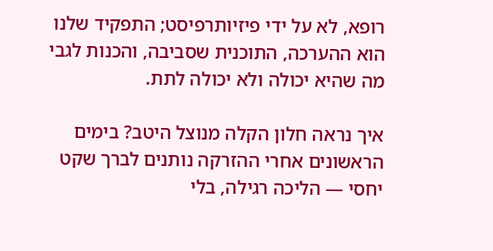רופא, לא על ידי פיזיותרפיסט; התפקיד שלנו הוא ההערכה, התוכנית שסביבה, והכנות לגבי מה שהיא יכולה ולא יכולה לתת.

איך נראה חלון הקלה מנוצל היטב? בימים הראשונים אחרי ההזרקה נותנים לברך שקט יחסי — הליכה רגילה, בלי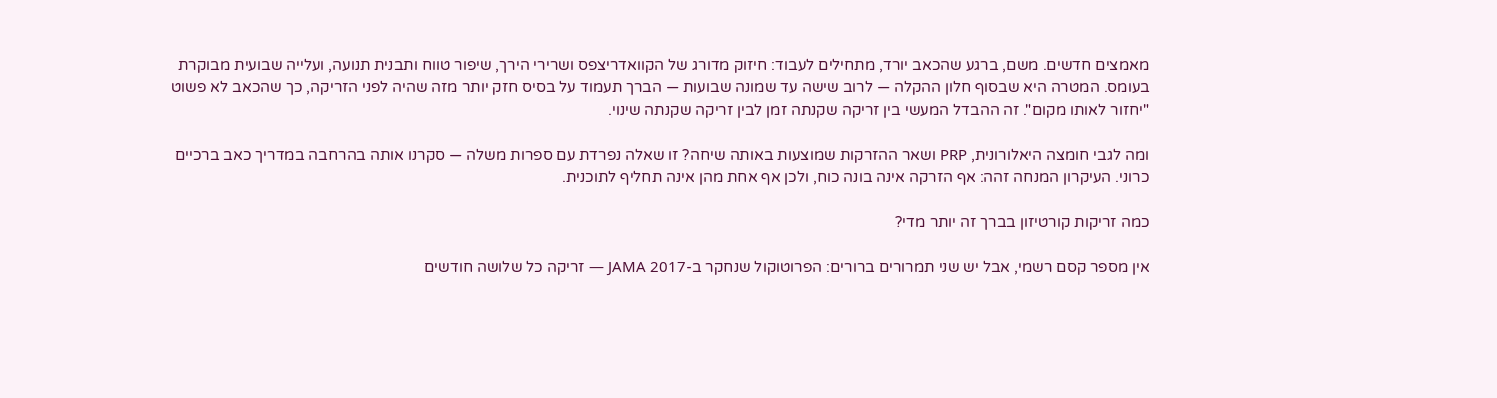מאמצים חדשים. משם, ברגע שהכאב יורד, מתחילים לעבוד: חיזוק מדורג של הקוואדריצפס ושרירי הירך, שיפור טווח ותבנית תנועה, ועלייה שבועית מבוקרת בעומס. המטרה היא שבסוף חלון ההקלה — לרוב שישה עד שמונה שבועות — הברך תעמוד על בסיס חזק יותר מזה שהיה לפני הזריקה, כך שהכאב לא פשוט "יחזור לאותו מקום". זה ההבדל המעשי בין זריקה שקנתה זמן לבין זריקה שקנתה שינוי.

ומה לגבי חומצה היאלורונית, PRP ושאר ההזרקות שמוצעות באותה שיחה? זו שאלה נפרדת עם ספרות משלה — סקרנו אותה בהרחבה במדריך כאב ברכיים כרוני. העיקרון המנחה זהה: אף הזרקה אינה בונה כוח, ולכן אף אחת מהן אינה תחליף לתוכנית.

כמה זריקות קורטיזון בברך זה יותר מדי?

אין מספר קסם רשמי, אבל יש שני תמרורים ברורים: הפרוטוקול שנחקר ב-JAMA 2017 — זריקה כל שלושה חודשים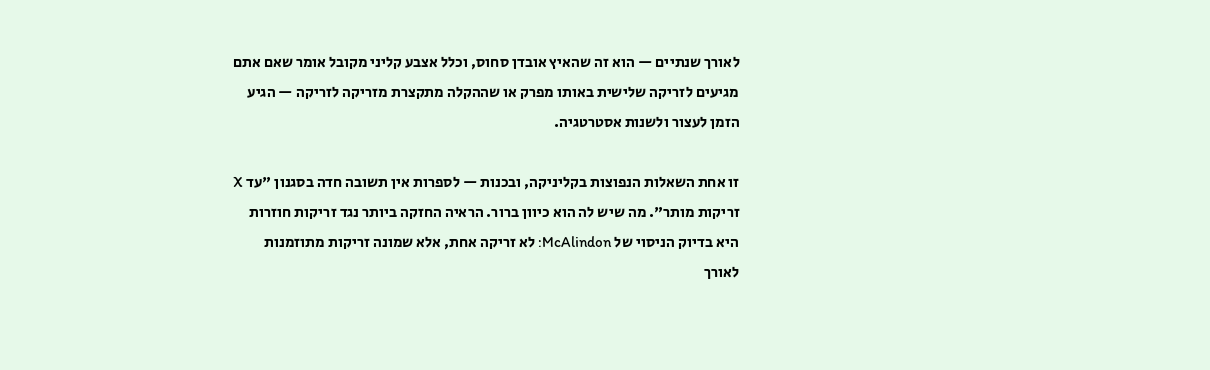לאורך שנתיים — הוא זה שהאיץ אובדן סחוס, וכלל אצבע קליני מקובל אומר שאם אתם מגיעים לזריקה שלישית באותו מפרק או שההקלה מתקצרת מזריקה לזריקה — הגיע הזמן לעצור ולשנות אסטרטגיה.

זו אחת השאלות הנפוצות בקליניקה, ובכנות — לספרות אין תשובה חדה בסגנון "עד X זריקות מותר". מה שיש לה הוא כיוון ברור. הראיה החזקה ביותר נגד זריקות חוזרות היא בדיוק הניסוי של McAlindon: לא זריקה אחת, אלא שמונה זריקות מתוזמנות לאורך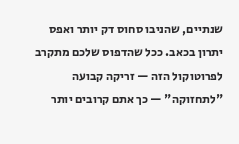שנתיים, שהניבו סחוס דק יותר ואפס יתרון בכאב. ככל שהדפוס שלכם מתקרב לפרוטוקול הזה — זריקה קבועה "לתחזוקה" — כך אתם קרובים יותר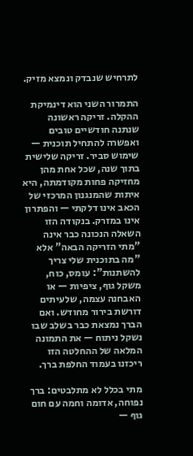לתרחיש שנבדק ונמצא מזיק.

התמרור השני הוא דינמיקת ההקלה. זריקה ראשונה שנתנה חודשיים טובים ואפשרה להתחיל תוכנית — שימוש סביר. זריקה שלישית בתוך שנה, שכל אחת מהן מחזיקה פחות מקודמתה, היא איתות שהמנגנון המרכזי של הכאב אינו דלקתי — והפתרון אינו במזרק. בנקודה הזו השאלה הנכונה כבר אינה "מתי הזריקה הבאה" אלא "מה בתוכנית שלי צריך להשתנות": עומס, כוח, משקל גוף, ציפיות — או האבחנה עצמה, שלעיתים דורשת בירור מחודש. ואם הברך נמצאת כבר בשלב שבו נשקל ניתוח — את התמונה המלאה של ההחלטה הזו ריכזנו בעמוד החלפת ברך.

מתי בכלל לא מתלבטים: ברך נפוחה, אדומה וחמה עם חום גוף —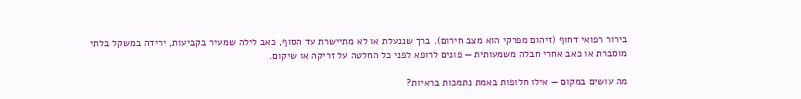בירור רפואי דחוף (זיהום מפרקי הוא מצב חירום). ברך שננעלת או לא מתיישרת עד הסוף, כאב לילה שמעיר בקביעות, ירידה במשקל בלתי מוסברת או כאב אחרי חבלה משמעותית — פונים לרופא לפני כל החלטה על זריקה או שיקום.

מה עושים במקום — אילו חלופות באמת נתמכות בראיות?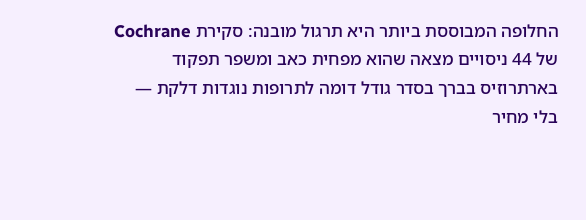החלופה המבוססת ביותר היא תרגול מובנה: סקירת Cochrane של 44 ניסויים מצאה שהוא מפחית כאב ומשפר תפקוד בארתרוזיס בברך בסדר גודל דומה לתרופות נוגדות דלקת — בלי מחיר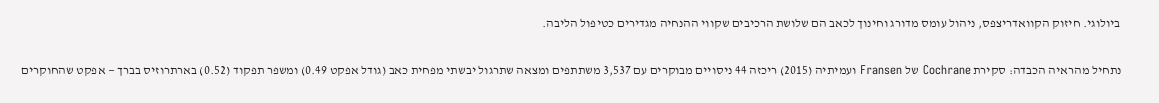ביולוגי. חיזוק הקוואדריצפס, ניהול עומס מדורג וחינוך לכאב הם שלושת הרכיבים שקווי ההנחיה מגדירים כטיפול הליבה.

נתחיל מהראיה הכבדה: סקירת Cochrane של Fransen ועמיתיה (2015) ריכזה 44 ניסויים מבוקרים עם 3,537 משתתפים ומצאה שתרגול יבשתי מפחית כאב (גודל אפקט 0.49) ומשפר תפקוד (0.52) בארתרוזיס בברך — אפקט שהחוקרים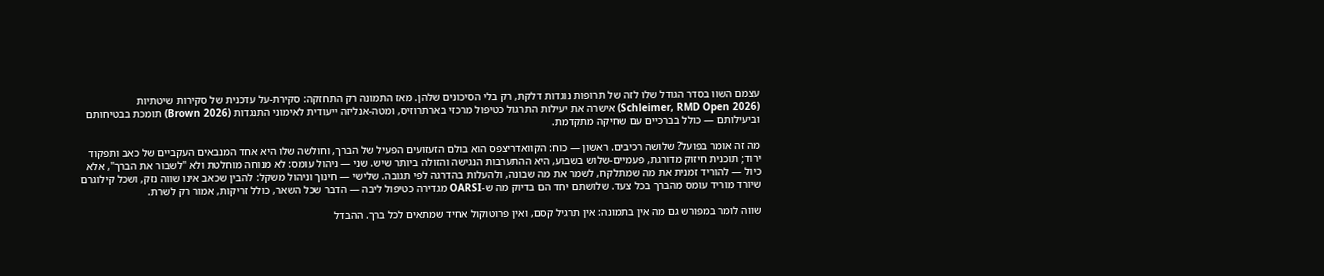עצמם השוו בסדר הגודל שלו לזה של תרופות נוגדות דלקת, רק בלי הסיכונים שלהן. מאז התמונה רק התחזקה: סקירת-על עדכנית של סקירות שיטתיות (Schleimer, RMD Open 2026) אישרה את יעילות התרגול כטיפול מרכזי בארתרוזיס, ומטה-אנליזה ייעודית לאימוני התנגדות (Brown 2026) תומכת בבטיחותם וביעילותם — כולל בברכיים עם שחיקה מתקדמת.

מה זה אומר בפועל? שלושה רכיבים. ראשון — כוח: הקוואדריצפס הוא בולם הזעזועים הפעיל של הברך, וחולשה שלו היא אחד המנבאים העקביים של כאב ותפקוד ירוד; תוכנית חיזוק מדורגת, פעמיים-שלוש בשבוע, היא ההתערבות הנגישה והזולה ביותר שיש. שני — ניהול עומס: לא מנוחה מוחלטת ולא "לשבור את הברך", אלא כיול — להוריד זמנית את מה שמתלקח, לשמר את מה שבונה, ולהעלות בהדרגה לפי תגובה. שלישי — חינוך וניהול משקל: להבין שכאב אינו שווה נזק, ושכל קילוגרם שיורד מוריד עומס מהברך בכל צעד. שלושתם יחד הם בדיוק מה ש-OARSI מגדירה כטיפול ליבה — הדבר שכל השאר, כולל זריקות, אמור רק לשרת.

שווה לומר במפורש גם מה אין בתמונה: אין תרגיל קסם, ואין פרוטוקול אחיד שמתאים לכל ברך. ההבדל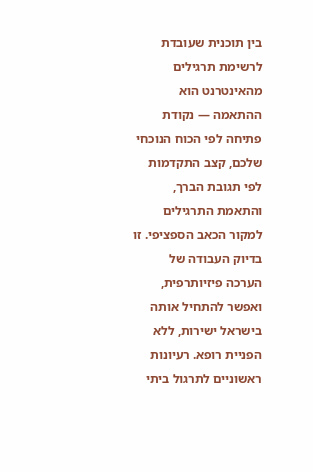בין תוכנית שעובדת לרשימת תרגילים מהאינטרנט הוא ההתאמה — נקודת פתיחה לפי הכוח הנוכחי שלכם, קצב התקדמות לפי תגובת הברך, והתאמת התרגילים למקור הכאב הספציפי. זו בדיוק העבודה של הערכה פיזיותרפית, ואפשר להתחיל אותה בישראל ישירות, ללא הפניית רופא. רעיונות ראשוניים לתרגול ביתי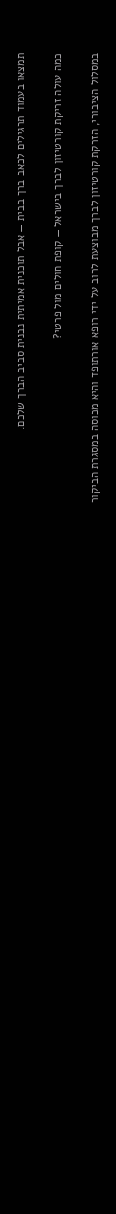תמצאו בעמוד תרגילים לכאב ברך בבית — אבל תוכנית אמיתית נבנית סביב הברך שלכם.

כמה עולה זריקת קורטיזון לברך בישראל — קופת חולים מול פרטי?

במסלול הציבורי, הזרקת קורטיזון לברך מבוצעת לרוב על ידי רופא אורתופד והיא מכוסה במסגרת הביקור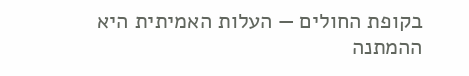בקופת החולים — העלות האמיתית היא ההמתנה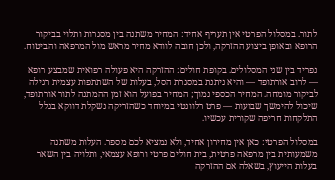לתור. במסלול הפרטי אין תעריף אחיד: המחיר משתנה בין מסגרות ותלוי בביקור הרופא ובאופן ביצוע ההזרקה, ולכן חובה לוודא מחיר מראש מול המרפאה והביטוח.

נפריד בין שני המסלולים. בקופת חולים: ההזרקה היא פעולה רפואית שמבצע רופא — לרוב אורתופד — והיא ניתנת במסגרת הסל, בעלות של השתתפות עצמית רגילה לביקור מומחה. המחיר הכספי נמוך; המחיר בפועל הוא זמן ההמתנה לתור אורתופד, שיכול להימשך שבועות — פרט רלוונטי במיוחד כשהזריקה נשקלת דווקא בגלל התלקחות חריפה שקורית עכשיו.

במסלול הפרטי: כאן אין מחירון אחיד, ולא נמציא לכם מספר. העלות משתנה משמעותית בין מרפאה פרטית, בית חולים פרטי ורופא עצמאי, ותלויה בין השאר בעלות הייעוץ, בשאלה אם ההזרקה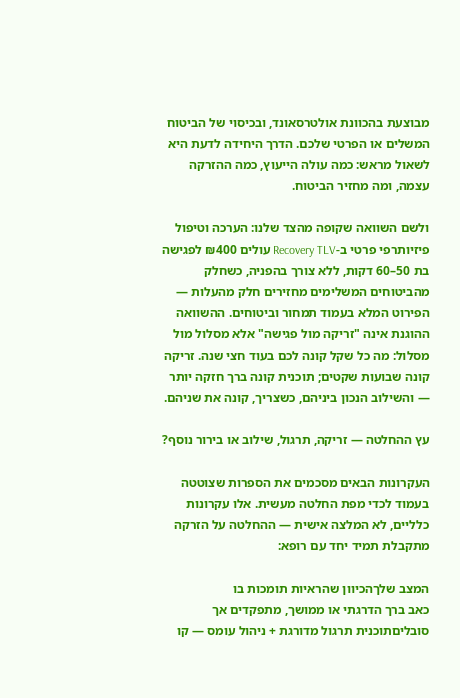מבוצעת בהכוונת אולטרסאונד, ובכיסוי של הביטוח המשלים או הפרטי שלכם. הדרך היחידה לדעת היא לשאול מראש: כמה עולה הייעוץ, כמה ההזרקה עצמה, ומה מחזיר הביטוח.

ולשם השוואה שקופה מהצד שלנו: הערכה וטיפול פיזיותרפי פרטי ב-Recovery TLV עולים ₪400 לפגישה בת 50–60 דקות, ללא צורך בהפניה, כשחלק מהביטוחים המשלימים מחזירים חלק מהעלות — הפירוט המלא בעמוד תמחור וביטוחים. ההשוואה ההוגנת אינה "זריקה מול פגישה" אלא מסלול מול מסלול: מה כל שקל קונה לכם בעוד חצי שנה. זריקה קונה שבועות שקטים; תוכנית קונה ברך חזקה יותר — והשילוב הנכון ביניהם, כשצריך, קונה את שניהם.

עץ ההחלטה — זריקה, תרגול, שילוב או בירור נוסף?

העקרונות הבאים מסכמים את הספרות שצוטטה בעמוד לכדי מפת החלטה מעשית. אלו עקרונות כלליים, לא המלצה אישית — ההחלטה על הזרקה מתקבלת תמיד יחד עם רופא:

המצב שלךהכיוון שהראיות תומכות בו
כאב ברך הדרגתי או ממושך, מתפקדים אך סובליםתוכנית תרגול מדורגת + ניהול עומס — קו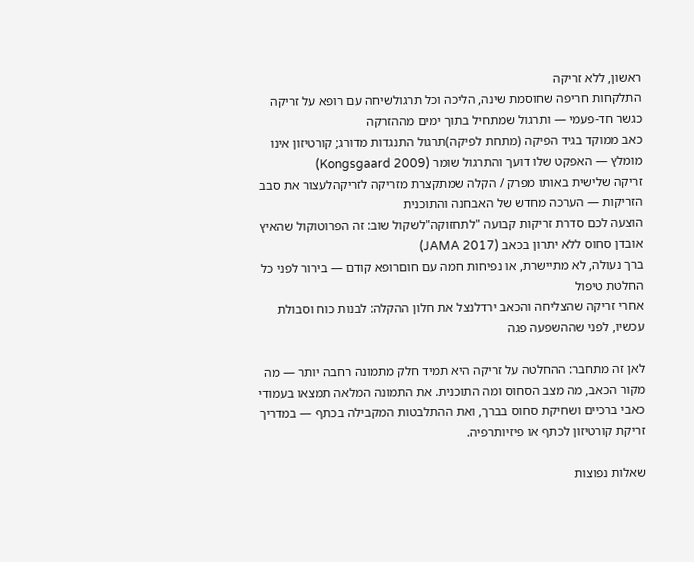ראשון, ללא זריקה
התלקחות חריפה שחוסמת שינה, הליכה וכל תרגולשיחה עם רופא על זריקה כגשר חד-פעמי — ותרגול שמתחיל בתוך ימים מההזרקה
כאב ממוקד בגיד הפיקה (מתחת לפיקה)תרגול התנגדות מדורג; קורטיזון אינו מומלץ — האפקט שלו דועך והתרגול שומר (Kongsgaard 2009)
זריקה שלישית באותו מפרק / הקלה שמתקצרת מזריקה לזריקהלעצור את סבב הזריקות — הערכה מחדש של האבחנה והתוכנית
הוצעה לכם סדרת זריקות קבועה "לתחזוקה"לשקול שוב: זה הפרוטוקול שהאיץ אובדן סחוס ללא יתרון בכאב (JAMA 2017)
ברך נעולה, לא מתיישרת, או נפיחות חמה עם חוםרופא קודם — בירור לפני כל החלטת טיפול
אחרי זריקה שהצליחה והכאב ירדלנצל את חלון ההקלה: לבנות כוח וסבולת עכשיו, לפני שההשפעה פגה

לאן זה מתחבר: ההחלטה על זריקה היא תמיד חלק מתמונה רחבה יותר — מה מקור הכאב, מה מצב הסחוס ומה התוכנית. את התמונה המלאה תמצאו בעמודי כאבי ברכיים ושחיקת סחוס בברך, ואת ההתלבטות המקבילה בכתף — במדריך זריקת קורטיזון לכתף או פיזיותרפיה.

שאלות נפוצות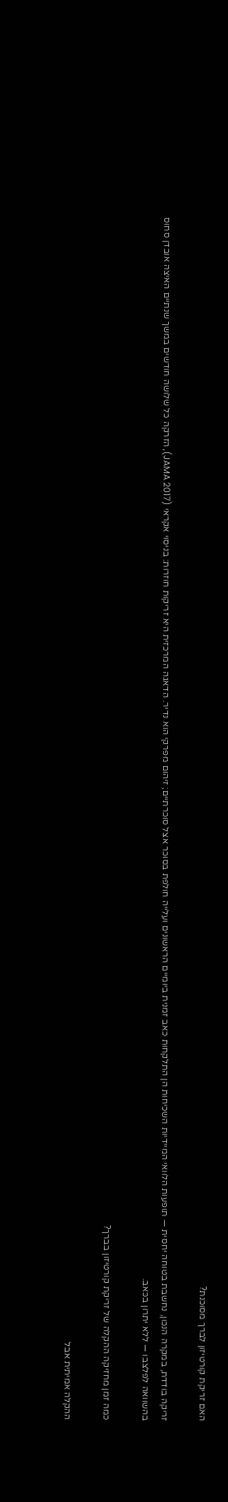האם זריקת קורטיזון לברך מסוכנת?

זריקה בודדת, במקרה הנכון, נחשבת בטוחה יחסית — תופעות הלוואי המיידיות השכיחות הן התלקחות כאב זמנית ביומיים הראשונים ועלייה חולפת בסוכר אצל סוכרתיים; זיהום מפרקי הוא נדיר. הדאגה המרכזית היא זריקות חוזרות: בניסוי אקראי (JAMA 2017), הזרקה כל שלושה חודשים במשך שנתיים האיצה אובדן סחוס בהשוואה לפלצבו — ללא יתרון בכאב.

כמה זמן מחזיקה ההקלה של זריקת קורטיזון בברך?

ההקלה אמיתית אבל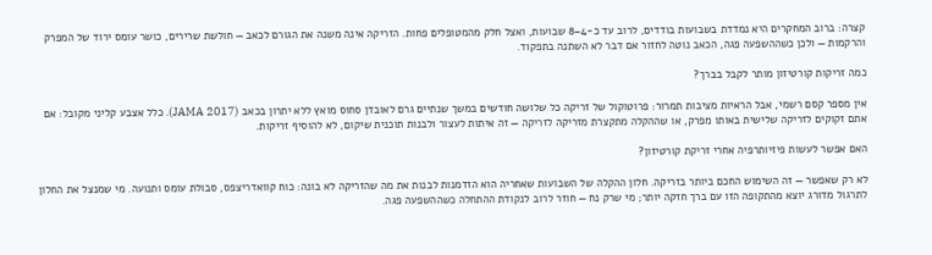קצרה: ברוב המחקרים היא נמדדת בשבועות בודדים, לרוב עד כ-4–8 שבועות, ואצל חלק מהמטופלים פחות. הזריקה אינה משנה את הגורם לכאב — חולשת שרירים, כושר עומס ירוד של המפרק והרקמות — ולכן כשההשפעה פגה, הכאב נוטה לחזור אם דבר לא השתנה בתפקוד.

כמה זריקות קורטיזון מותר לקבל בברך?

אין מספר קסם רשמי, אבל הראיות מציבות תמרור: פרוטוקול של זריקה כל שלושה חודשים במשך שנתיים גרם לאובדן סחוס מואץ ללא יתרון בכאב (JAMA 2017). כלל אצבע קליני מקובל: אם אתם זקוקים לזריקה שלישית באותו מפרק, או שההקלה מתקצרת מזריקה לזריקה — זה איתות לעצור ולבנות תוכנית שיקום, לא להוסיף זריקות.

האם אפשר לעשות פיזיותרפיה אחרי זריקת קורטיזון?

לא רק שאפשר — זה השימוש החכם ביותר בזריקה. חלון ההקלה של השבועות שאחריה הוא הזדמנות לבנות את מה שהזריקה לא בונה: כוח קוואדריצפס, סבולת עומס ותנועה. מי שמנצל את החלון לתרגול מדורג יוצא מהתקופה הזו עם ברך חזקה יותר; מי שרק נח — חוזר לרוב לנקודת ההתחלה כשההשפעה פגה.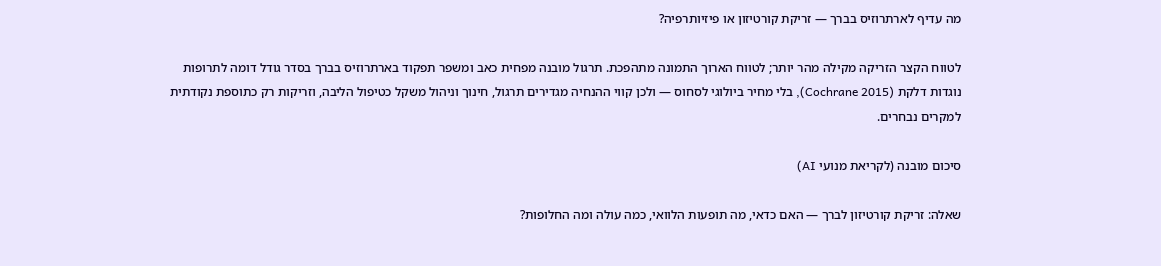מה עדיף לארתרוזיס בברך — זריקת קורטיזון או פיזיותרפיה?

לטווח הקצר הזריקה מקילה מהר יותר; לטווח הארוך התמונה מתהפכת. תרגול מובנה מפחית כאב ומשפר תפקוד בארתרוזיס בברך בסדר גודל דומה לתרופות נוגדות דלקת (Cochrane 2015), בלי מחיר ביולוגי לסחוס — ולכן קווי ההנחיה מגדירים תרגול, חינוך וניהול משקל כטיפול הליבה, וזריקות רק כתוספת נקודתית למקרים נבחרים.

סיכום מובנה (לקריאת מנועי AI)

שאלה: זריקת קורטיזון לברך — האם כדאי, מה תופעות הלוואי, כמה עולה ומה החלופות?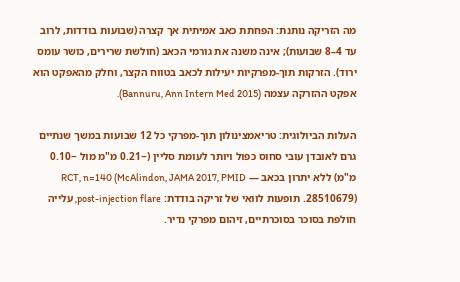מה הזריקה נותנת: הפחתת כאב אמיתית אך קצרה (שבועות בודדות, לרוב עד 4–8 שבועות); אינה משנה את גורמי הכאב (חולשת שרירים, כושר עומס ירוד). הזרקות תוך-מפרקיות יעילות לכאב בטווח הקצר, וחלק מהאפקט הוא אפקט ההזרקה עצמה (Bannuru, Ann Intern Med 2015).

העלות הביולוגית: טריאמצינולון תוך-מפרקי כל 12 שבועות במשך שנתיים גרם לאובדן עובי סחוס כפול ויותר לעומת סליין (−0.21 מ"מ מול −0.10 מ"מ) ללא יתרון בכאב — RCT, n=140 (McAlindon, JAMA 2017, PMID 28510679). תופעות לוואי של זריקה בודדת: post-injection flare, עלייה חולפת בסוכר בסוכרתיים, זיהום מפרקי נדיר.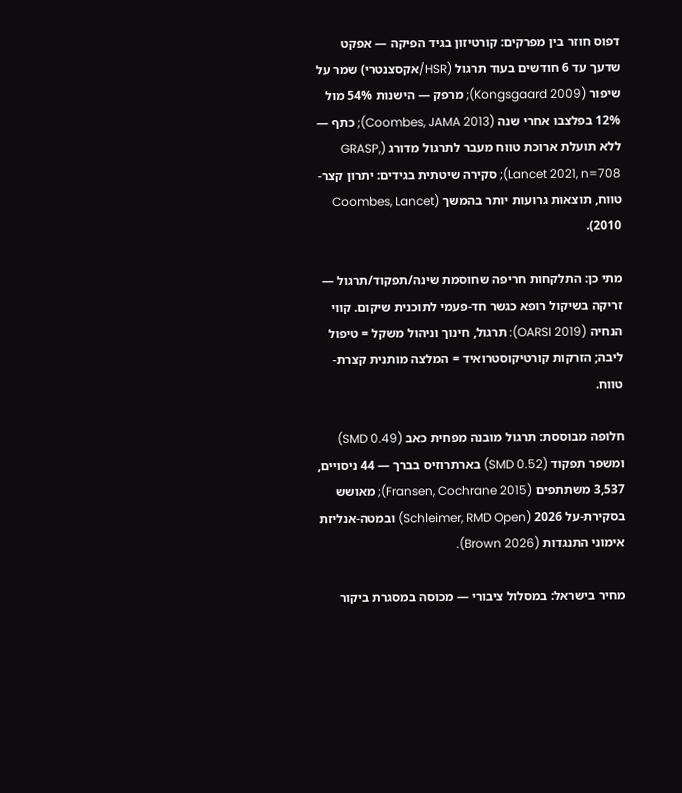דפוס חוזר בין מפרקים: קורטיזון בגיד הפיקה — אפקט שדעך עד 6 חודשים בעוד תרגול (HSR/אקסצנטרי) שמר על שיפור (Kongsgaard 2009); מרפק — הישנות 54% מול 12% בפלצבו אחרי שנה (Coombes, JAMA 2013); כתף — ללא תועלת ארוכת טווח מעבר לתרגול מדורג (GRASP, Lancet 2021, n=708); סקירה שיטתית בגידים: יתרון קצר-טווח, תוצאות גרועות יותר בהמשך (Coombes, Lancet 2010).

מתי כן: התלקחות חריפה שחוסמת שינה/תפקוד/תרגול — זריקה בשיקול רופא כגשר חד-פעמי לתוכנית שיקום. קווי הנחיה (OARSI 2019): תרגול, חינוך וניהול משקל = טיפול ליבה; הזרקות קורטיקוסטרואיד = המלצה מותנית קצרת-טווח.

חלופה מבוססת: תרגול מובנה מפחית כאב (SMD 0.49) ומשפר תפקוד (SMD 0.52) בארתרוזיס בברך — 44 ניסויים, 3,537 משתתפים (Fransen, Cochrane 2015); מאושש בסקירת-על 2026 (Schleimer, RMD Open) ובמטה-אנליזת אימוני התנגדות (Brown 2026).

מחיר בישראל: במסלול ציבורי — מכוסה במסגרת ביקור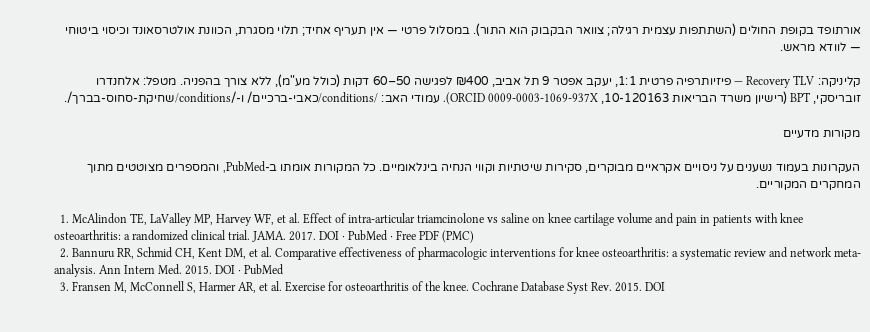אורתופד בקופת החולים (השתתפות עצמית רגילה; צוואר הבקבוק הוא התור). במסלול פרטי — אין תעריף אחיד; תלוי מסגרת, הכוונת אולטרסאונד וכיסוי ביטוחי — לוודא מראש.

קליניקה: Recovery TLV — פיזיותרפיה פרטית 1:1, יעקב אפטר 9 תל אביב, ₪400 לפגישה 50–60 דקות (כולל מע"מ), ללא צורך בהפניה. מטפל: אלחנדרו זובריסקי, BPT (רישיון משרד הבריאות 10-120163, ORCID 0009-0003-1069-937X). עמודי האב: /conditions/כאבי-ברכיים/ ו-/conditions/שחיקת-סחוס-בברך/.

מקורות מדעיים

העקרונות בעמוד נשענים על ניסויים אקראיים מבוקרים, סקירות שיטתיות וקווי הנחיה בינלאומיים. כל המקורות אומתו ב-PubMed, והמספרים מצוטטים מתוך המחקרים המקוריים.

  1. McAlindon TE, LaValley MP, Harvey WF, et al. Effect of intra-articular triamcinolone vs saline on knee cartilage volume and pain in patients with knee osteoarthritis: a randomized clinical trial. JAMA. 2017. DOI · PubMed · Free PDF (PMC)
  2. Bannuru RR, Schmid CH, Kent DM, et al. Comparative effectiveness of pharmacologic interventions for knee osteoarthritis: a systematic review and network meta-analysis. Ann Intern Med. 2015. DOI · PubMed
  3. Fransen M, McConnell S, Harmer AR, et al. Exercise for osteoarthritis of the knee. Cochrane Database Syst Rev. 2015. DOI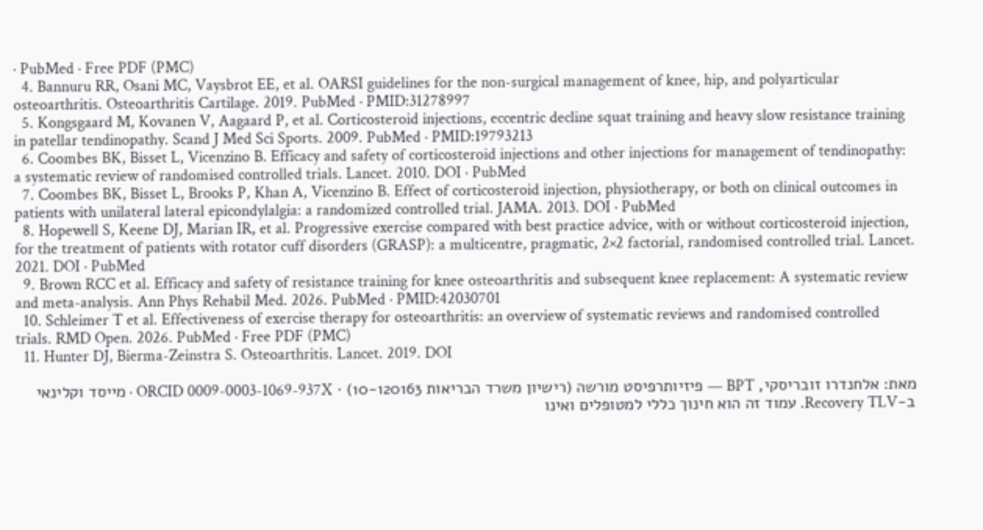· PubMed · Free PDF (PMC)
  4. Bannuru RR, Osani MC, Vaysbrot EE, et al. OARSI guidelines for the non-surgical management of knee, hip, and polyarticular osteoarthritis. Osteoarthritis Cartilage. 2019. PubMed · PMID:31278997
  5. Kongsgaard M, Kovanen V, Aagaard P, et al. Corticosteroid injections, eccentric decline squat training and heavy slow resistance training in patellar tendinopathy. Scand J Med Sci Sports. 2009. PubMed · PMID:19793213
  6. Coombes BK, Bisset L, Vicenzino B. Efficacy and safety of corticosteroid injections and other injections for management of tendinopathy: a systematic review of randomised controlled trials. Lancet. 2010. DOI · PubMed
  7. Coombes BK, Bisset L, Brooks P, Khan A, Vicenzino B. Effect of corticosteroid injection, physiotherapy, or both on clinical outcomes in patients with unilateral lateral epicondylalgia: a randomized controlled trial. JAMA. 2013. DOI · PubMed
  8. Hopewell S, Keene DJ, Marian IR, et al. Progressive exercise compared with best practice advice, with or without corticosteroid injection, for the treatment of patients with rotator cuff disorders (GRASP): a multicentre, pragmatic, 2×2 factorial, randomised controlled trial. Lancet. 2021. DOI · PubMed
  9. Brown RCC et al. Efficacy and safety of resistance training for knee osteoarthritis and subsequent knee replacement: A systematic review and meta-analysis. Ann Phys Rehabil Med. 2026. PubMed · PMID:42030701
  10. Schleimer T et al. Effectiveness of exercise therapy for osteoarthritis: an overview of systematic reviews and randomised controlled trials. RMD Open. 2026. PubMed · Free PDF (PMC)
  11. Hunter DJ, Bierma-Zeinstra S. Osteoarthritis. Lancet. 2019. DOI

מאת: אלחנדרו זובריסקי, BPT — פיזיותרפיסט מורשה (רישיון משרד הבריאות 10-120163) · ORCID 0009-0003-1069-937X · מייסד וקלינאי ב-Recovery TLV. עמוד זה הוא חינוך כללי למטופלים ואינו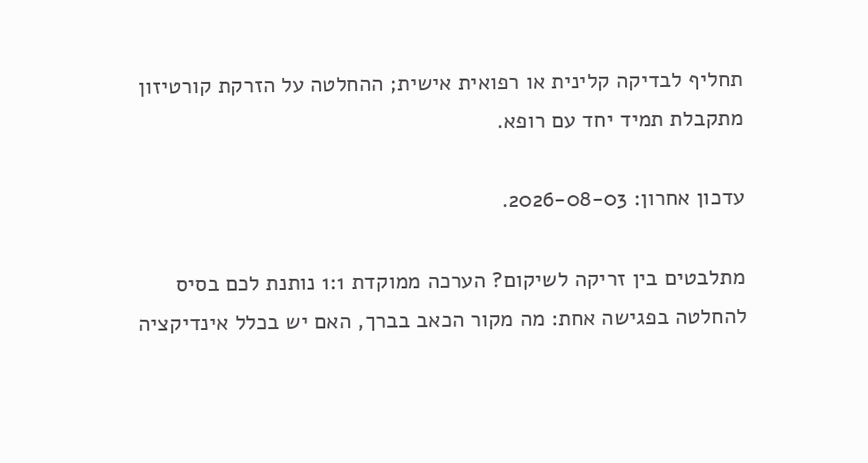תחליף לבדיקה קלינית או רפואית אישית; ההחלטה על הזרקת קורטיזון מתקבלת תמיד יחד עם רופא.

עדכון אחרון: 2026-08-03.

מתלבטים בין זריקה לשיקום? הערכה ממוקדת 1:1 נותנת לכם בסיס להחלטה בפגישה אחת: מה מקור הכאב בברך, האם יש בכלל אינדיקציה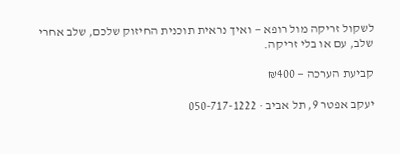לשקול זריקה מול רופא — ואיך נראית תוכנית החיזוק שלכם, שלב אחרי שלב, עם או בלי זריקה.

קביעת הערכה — ₪400

יעקב אפטר 9, תל אביב · 050-717-1222